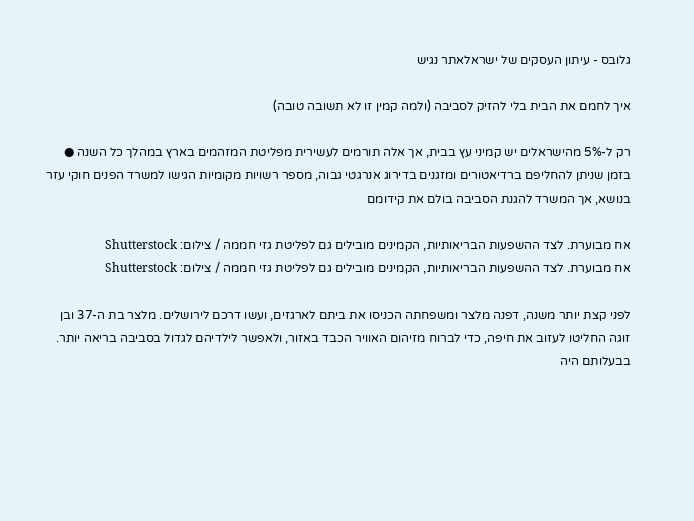גלובס - עיתון העסקים של ישראלאתר נגיש

איך לחמם את הבית בלי להזיק לסביבה (ולמה קמין זו לא תשובה טובה)

רק ל-5% מהישראלים יש קמיני עץ בבית, אך אלה תורמים לעשירית מפליטת המזהמים בארץ במהלך כל השנה ● בזמן שניתן להחליפם ברדיאטורים ומזגנים בדירוג אנרגטי גבוה, מספר רשויות מקומיות הגישו למשרד הפנים חוקי עזר בנושא, אך המשרד להגנת הסביבה בולם את קידומם

אח מבוערת. לצד ההשפעות הבריאותיות, הקמינים מובילים גם לפליטת גזי חממה / צילום: Shutterstock
אח מבוערת. לצד ההשפעות הבריאותיות, הקמינים מובילים גם לפליטת גזי חממה / צילום: Shutterstock

לפני קצת יותר משנה, דפנה מלצר ומשפחתה הכניסו את ביתם לארגזים, ועשו דרכם לירושלים. מלצר בת ה-37 ובן זוגה החליטו לעזוב את חיפה, כדי לברוח מזיהום האוויר הכבד באזור, ולאפשר לילדיהם לגדול בסביבה בריאה יותר. בבעלותם היה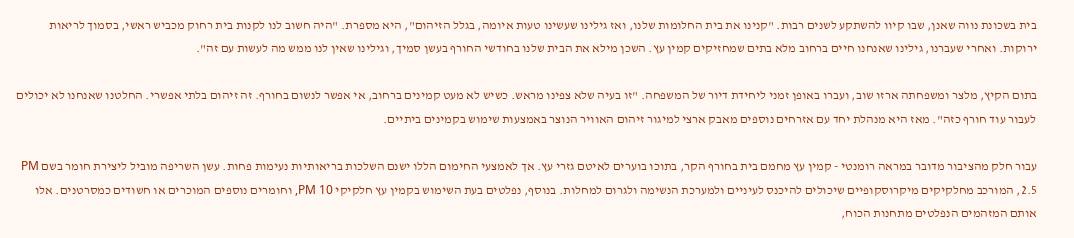בית בשכונת נווה שאנן, שבו קיוו להשתקע לשנים רבות. "קנינו את בית החלומות שלנו, ואז גילינו שעשינו טעות איומה, בגלל הזיהום", היא מספרת. "היה חשוב לנו לקנות בית רחוק מכביש ראשי, בסמוך לריאות ירוקות. ואחרי שעברנו, גילינו שאנחנו חיים ברחוב מלא בתים שמחזיקים קמין עץ. השכן מילא את הבית שלנו בחודשי החורף בעשן סמיך, וגילינו שאין לנו ממש מה לעשות עם זה".

בתום הקיץ, מלצר ומשפחתה ארזו שוב, ועברו באופן זמני ליחידת דיור של המשפחה. "זו בעיה שלא צפינו מראש. כשיש לא מעט קמינים ברחוב, אי אפשר לנשום בחורף. זה זיהום בלתי אפשרי. החלטנו שאנחנו לא יכולים לעבור עוד חורף כזה". מאז היא מנהלת יחד עם אזרחים נוספים מאבק ארצי למיגור זיהום האוויר הנוצר באמצעות שימוש בקמינים ביתיים.

עבור חלק מהציבור מדובר במראה רומנטי - קמין עץ מחמם בית בחורף הקר, בתוכו בוערים לאיטם גזרי עץ. אך לאמצעי החימום הללו ישנם השלכות בריאותיות נעימות פחות. עשן השריפה מוביל ליצירת חומר בשם PM 2.5, המורכב מחלקיקים מיקרוסקופיים שיכולים להיכנס לעיניים ולמערכת הנשימה ולגרום למחלות. בנוסף, נפלטים בעת השימוש בקמין עץ חלקיקי PM 10, וחומרים נוספים המוכרים או חשודים כמסרטנים. אלו אותם המזהמים הנפלטים מתחנות הכוח,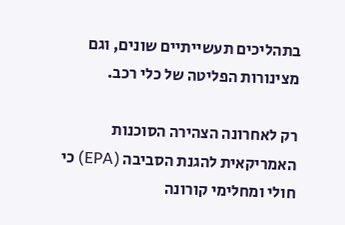בתהליכים תעשייתיים שונים, וגם מצינורות הפליטה של כלי רכב.

רק לאחרונה הצהירה הסוכנות האמריקאית להגנת הסביבה (EPA) כי חולי ומחלימי קורונה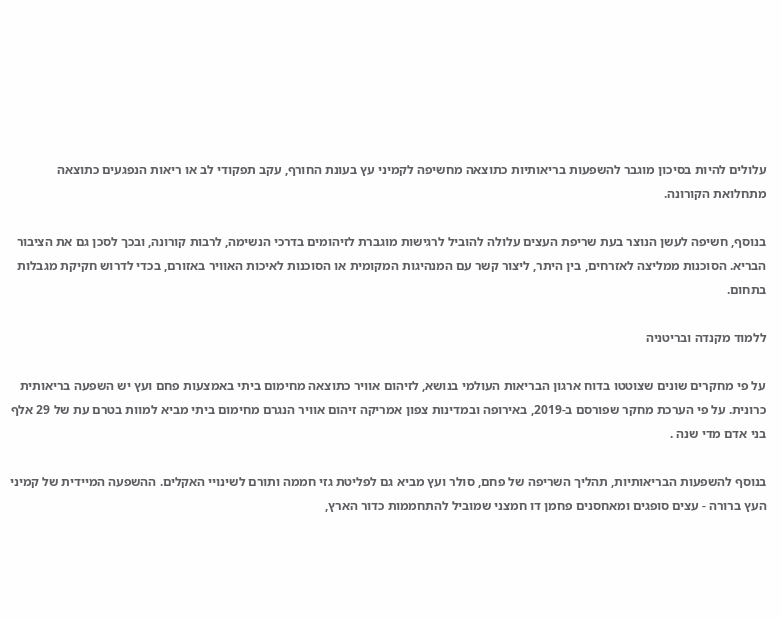עלולים להיות בסיכון מוגבר להשפעות בריאותיות כתוצאה מחשיפה לקמיני עץ בעונת החורף, עקב תפקודי לב או ריאות הנפגעים כתוצאה מתחלואת הקורונה.

בנוסף, חשיפה לעשן הנוצר בעת שריפת העצים עלולה להוביל לרגישות מוגברת לזיהומים בדרכי הנשימה, לרבות קורונה, ובכך לסכן גם את הציבור הבריא. הסוכנות ממליצה לאזרחים, בין היתר, ליצור קשר עם המנהיגות המקומית או הסוכנות לאיכות האוויר באזורם, בכדי לדרוש חקיקת מגבלות בתחום.

ללמוד מקנדה ובריטניה

על פי מחקרים שונים שצוטטו בדוח ארגון הבריאות העולמי בנושא, לזיהום אוויר כתוצאה מחימום ביתי באמצעות פחם ועץ יש השפעה בריאותית כרונית. על פי הערכת מחקר שפורסם ב-2019, באירופה ובמדינות צפון אמריקה זיהום אוויר הנגרם מחימום ביתי מביא למוות בטרם עת של 29 אלף בני אדם מדי שנה .

בנוסף להשפעות הבריאותיות, תהליך השריפה של פחם, סולר ועץ מביא גם לפליטת גזי חממה ותורם לשינויי האקלים. ההשפעה המיידית של קמיני העץ ברורה - עצים סופגים ומאחסנים פחמן דו חמצני שמוביל להתחממות כדור הארץ,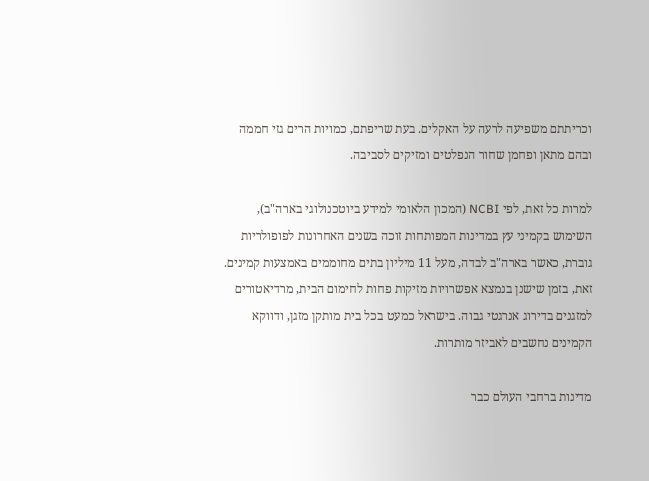וכריתתם משפיעה לרעה על האקלים. בעת שריפתם, כמויות הרים גזי חממה ובהם מתאן ופחמן שחור הנפלטים ומזיקים לסביבה.

למרות כל זאת, לפי NCBI (המכון הלאומי למידע ביוטכנולוגי בארה"ב), השימוש בקמיני עץ במדינות המפותחות זוכה בשנים האחרונות לפופולריות גוברת, כאשר בארה"ב לבדה, מעל 11 מיליון בתים מחוממים באמצעות קמינים. זאת, בזמן שישנן בנמצא אפשרויות מזיקות פחות לחימום הבית, מרדיאטורים למזגנים בדירוג אנרגטי גבוה. בישראל כמעט בכל בית מותקן מזגן, ודווקא הקמינים נחשבים לאביזר מותרות.

מדינות ברחבי העולם כבר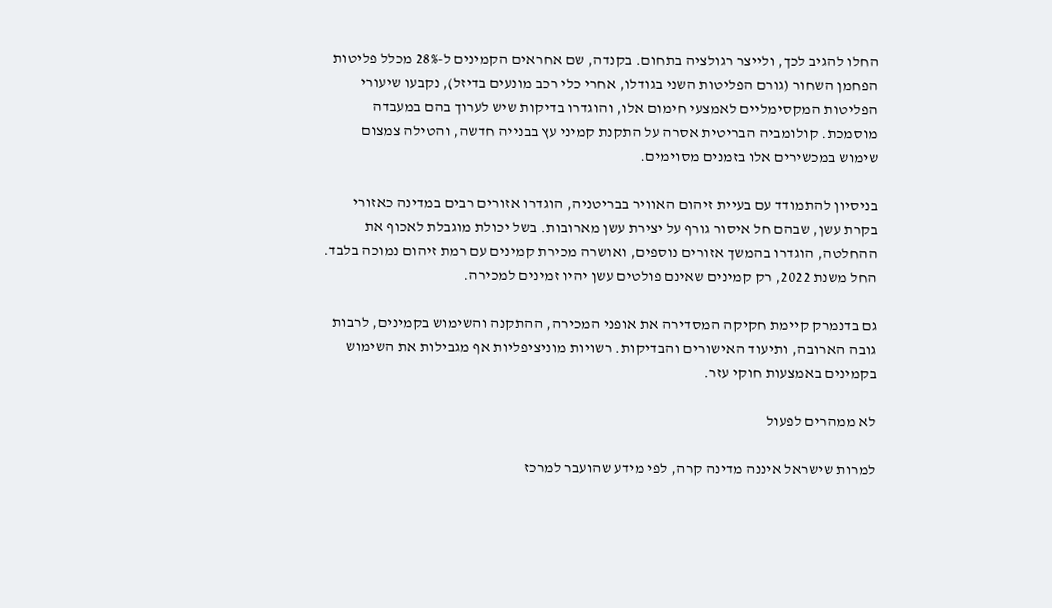החלו להגיב לכך, ולייצר רגולציה בתחום. בקנדה, שם אחראים הקמינים ל-28% מכלל פליטות הפחמן השחור (גורם הפליטות השני בגודלו, אחרי כלי רכב מונעים בדיזל), נקבעו שיעורי הפליטות המקסימליים לאמצעי חימום אלו, והוגדרו בדיקות שיש לערוך בהם במעבדה מוסמכת. קולומביה הבריטית אסרה על התקנת קמיני עץ בבנייה חדשה, והטילה צמצום שימוש במכשירים אלו בזמנים מסוימים.

בניסיון להתמודד עם בעיית זיהום האוויר בבריטניה, הוגדרו אזורים רבים במדינה כאזורי בקרת עשן, שבהם חל איסור גורף על יצירת עשן מארובות. בשל יכולת מוגבלת לאכוף את ההחלטה, הוגדרו בהמשך אזורים נוספים, ואושרה מכירת קמינים עם רמת זיהום נמוכה בלבד. החל משנת 2022, רק קמינים שאינם פולטים עשן יהיו זמינים למכירה.

גם בדנמרק קיימת חקיקה המסדירה את אופני המכירה, ההתקנה והשימוש בקמינים, לרבות גובה הארובה, ותיעוד האישורים והבדיקות. רשויות מוניציפליות אף מגבילות את השימוש בקמינים באמצעות חוקי עזר.

לא ממהרים לפעול

למרות שישראל איננה מדינה קרה, לפי מידע שהועבר למרכז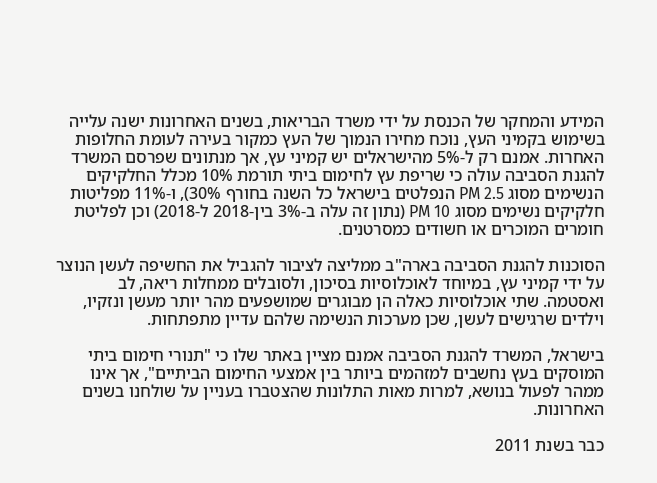המידע והמחקר של הכנסת על ידי משרד הבריאות, בשנים האחרונות ישנה עלייה בשימוש בקמיני העץ, נוכח מחירו הנמוך של העץ כמקור בעירה לעומת החלופות האחרות. אמנם רק ל-5% מהישראלים יש קמיני עץ, אך מנתונים שפרסם המשרד להגנת הסביבה עולה כי שריפת עץ לחימום ביתי תורמת 10% מכלל החלקיקים הנשימים מסוג PM 2.5 הנפלטים בישראל כל השנה בחורף 30%), ו-11% מפליטות חלקיקים נשימים מסוג PM 10 (נתון זה עלה ב-3% בין-2018 ל-2018) וכן לפליטת חומרים המוכרים או חשודים כמסרטנים.

הסוכנות להגנת הסביבה בארה"ב ממליצה לציבור להגביל את החשיפה לעשן הנוצר על ידי קמיני עץ, במיוחד לאוכלוסיות בסיכון, ולסובלים ממחלות ריאה, לב ואסטמה. שתי אוכלוסיות כאלה הן מבוגרים שמושפעים מהר יותר מעשן ונזקיו, וילדים שרגישים לעשן, שכן מערכות הנשימה שלהם עדיין מתפתחות.

בישראל, המשרד להגנת הסביבה אמנם מציין באתר שלו כי "תנורי חימום ביתי המוסקים בעץ נחשבים למזהמים ביותר בין אמצעי החימום הביתיים", אך אינו ממהר לפעול בנושא, למרות מאות התלונות שהצטברו בעניין על שולחנו בשנים האחרונות.

כבר בשנת 2011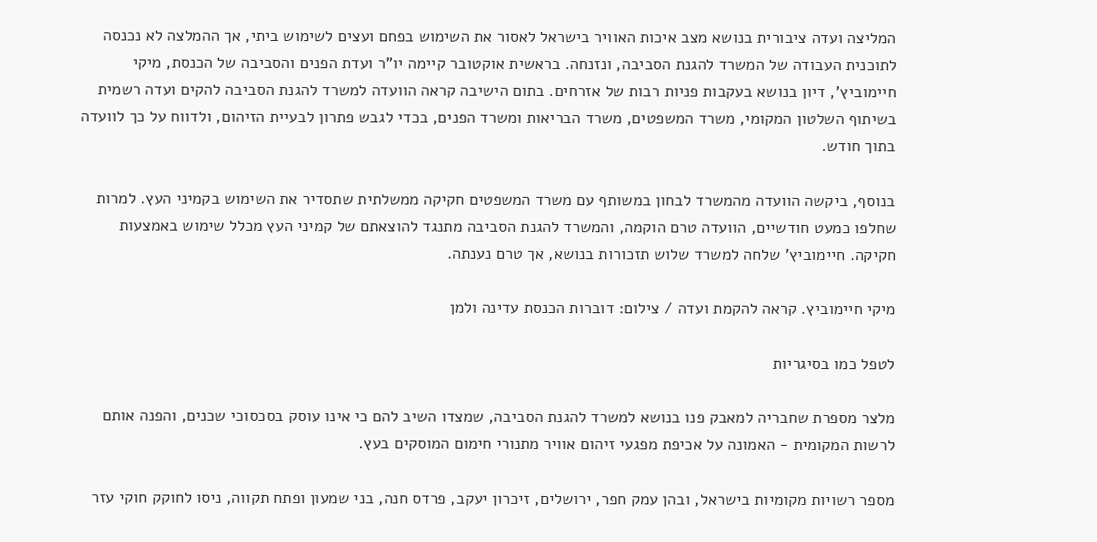המליצה ועדה ציבורית בנושא מצב איכות האוויר בישראל לאסור את השימוש בפחם ועצים לשימוש ביתי, אך ההמלצה לא נכנסה לתוכנית העבודה של המשרד להגנת הסביבה, ונזנחה. בראשית אוקטובר קיימה יו"ר ועדת הפנים והסביבה של הכנסת, מיקי חיימוביץ', דיון בנושא בעקבות פניות רבות של אזרחים. בתום הישיבה קראה הוועדה למשרד להגנת הסביבה להקים ועדה רשמית בשיתוף השלטון המקומי, משרד המשפטים, משרד הבריאות ומשרד הפנים, בכדי לגבש פתרון לבעיית הזיהום, ולדווח על כך לוועדה בתוך חודש.

בנוסף, ביקשה הוועדה מהמשרד לבחון במשותף עם משרד המשפטים חקיקה ממשלתית שתסדיר את השימוש בקמיני העץ. למרות שחלפו כמעט חודשיים, הוועדה טרם הוקמה, והמשרד להגנת הסביבה מתנגד להוצאתם של קמיני העץ מכלל שימוש באמצעות חקיקה. חיימוביץ' שלחה למשרד שלוש תזכורות בנושא, אך טרם נענתה.

מיקי חיימוביץ. קראה להקמת ועדה / צילום: דוברות הכנסת עדינה ולמן

לטפל כמו בסיגריות

מלצר מספרת שחבריה למאבק פנו בנושא למשרד להגנת הסביבה, שמצדו השיב להם כי אינו עוסק בסכסוכי שכנים, והפנה אותם לרשות המקומית - האמונה על אכיפת מפגעי זיהום אוויר מתנורי חימום המוסקים בעץ.

מספר רשויות מקומיות בישראל, ובהן עמק חפר, ירושלים, זיכרון יעקב, פרדס חנה, בני שמעון ופתח תקווה, ניסו לחוקק חוקי עזר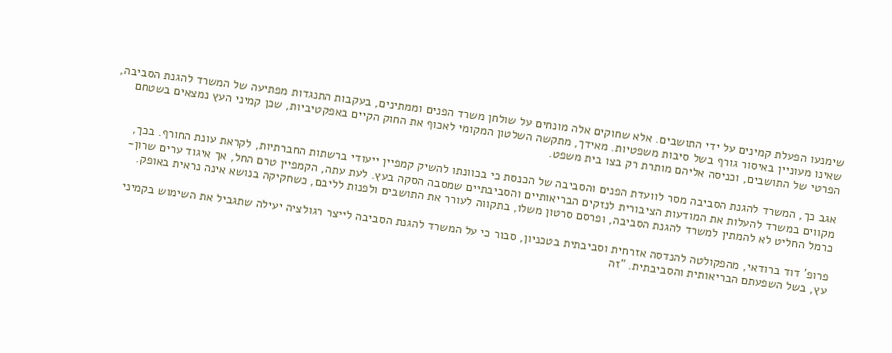שימנעו הפעלת קמינים על ידי התושבים. אלא שחוקים אלה מונחים על שולחן משרד הפנים וממתינים, בעקבות התנגדות מפתיעה של המשרד להגנת הסביבה, שאינו מעוניין באיסור גורף בשל סיבות משפטיות. מאידך, מתקשה השלטון המקומי לאכוף את החוק הקיים באפקטיביות, שכן קמיני העץ נמצאים בשטחם הפרטי של התושבים, וכניסה אליהם מותרת רק בצו בית משפט.

אגב כך, המשרד להגנת הסביבה מסר לוועדת הפנים והסביבה של הכנסת כי בכוונתו להשיק קמפיין ייעודי ברשתות החברתיות, לקראת עונת החורף. בכך, מקווים במשרד להעלות את המודעות הציבורית לנזקים הבריאותיים והסביבתיים שמסבה הסקה בעץ. לעת עתה, הקמפיין טרם החל, אך איגוד ערים שרון-כרמל החליט לא להמתין למשרד להגנת הסביבה, ופרסם סרטון משלו, בתקווה לעורר את התושבים ולפנות לליבם, כשחקיקה בנושא אינה נראית באופק.

פרופ' דוד ברודאי, מהפקולטה להנדסה אזרחית וסביבתית בטכניון, סבור כי על המשרד להגנת הסביבה לייצר רגולציה יעילה שתגביל את השימוש בקמיני עץ, בשל השפעתם הבריאותית והסביבתית. "זה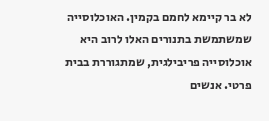לא בר קיימא לחמם בקמין. האוכלוסייה שמשתמשת בתנורים האלו לרוב היא אוכלוסייה פריבילגית, שמתגוררת בבית פרטי. אנשים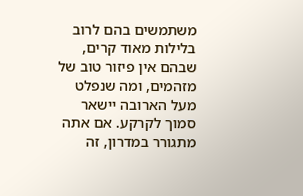משתמשים בהם לרוב בלילות מאוד קרים, שבהם אין פיזור טוב של מזהמים, ומה שנפלט מעל הארובה יישאר סמוך לקרקע. אם אתה מתגורר במדרון, זה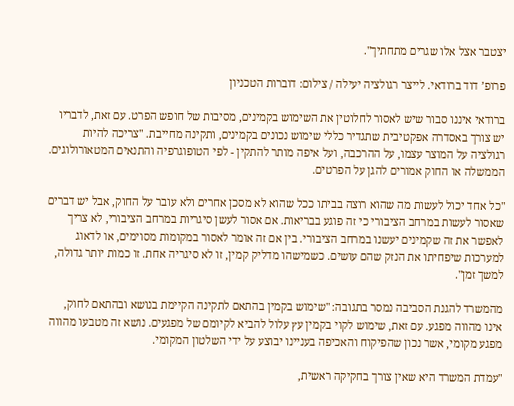יצטבר אצל אלו שגרים מתחתיך".

פרופ’ דוד ברודאי. לייצר רגולציה יעילה / צילום: דוברות הטכניון

ברודאי איננו סבור שיש לאסור לחלוטין את השימוש בקמינים, מסיבות של חופש הפרט. עם זאת, לדבריו יש צורך באסדרה אפקטיבית שתגדיר כללי שימוש נכונים בקמינים, ותקינה מחייבת. "צריכה להיות רגולציה על המוצר עצמו, על ההרכבה, ועל איפה מותר להתקין - לפי הטופוגרפיה והתנאים המטאורולוגים. הממשלה או החוק אמורים להגן על הפרטים.

"כל אחד יכול לעשות מה שהוא רוצה בביתו ככל שהוא לא מסכן אחרים ולא עובר על החוק, אבל יש דברים שאסור לעשות במרחב הציבורי כי זה פוגע בבריאות. אם אסור לעשן סיגריות במרחב הציבורי, לא צריך לאפשר את זה שקמינים יעשנו במרחב הציבורי. בין אם זה אומר לאסור במקומות מסוימים, או לדאוג למערכות שיפחיתו את הנזק שהם עושים. כשמישהו מדליק קמין, זו לא סיגריה אחת. זו כמות יותר גדולה, למשך זמן".

מהמשרד להגנת הסביבה נמסר בתגובה: "שימוש בקמין בהתאם לתקינה הקיימת בנושא ובהתאם לחוק, אינו מהווה מפגע. עם זאת, שימוש לקוי בקמין עץ עלול להביא לקיומם של מפגעים. נושא זה מטבעו מהווה מפגע מקומי, אשר נכון שהפיקוח והאכיפה בעניינו יבוצע על ידי השלטון המקומי.

"עמדת המשרד היא שאין צורך בחקיקה ראשית,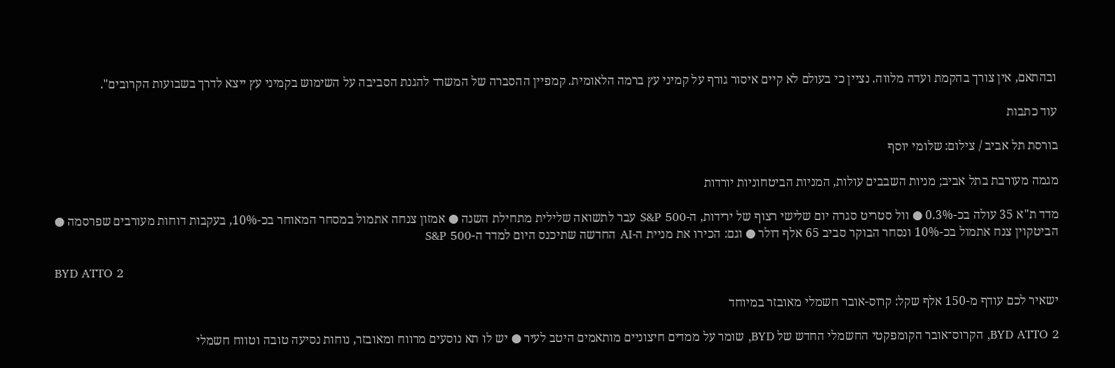ובהתאם, אין צורך בהקמת ועדה מלווה. נציין כי בעולם לא קיים איסור גורף על קמיני עץ ברמה הלאומית. קמפיין ההסברה של המשרד להגנת הסביבה על השימוש בקמיני עץ ייצא לדרך בשבועות הקרובים".

עוד כתבות

בורסת תל אביב / צילום: שלומי יוסף

מגמה מעורבת בתל אביב; מניות השבבים עולות, המניות הביטחוניות יורדות

מדד ת"א 35 עולה בכ-0.3% ● וול סטריט סגרה יום שלישי רצוף של ירידות, ה-S&P 500 עבר לתשואה שלילית מתחילת השנה ● אמזון צנחה אתמול במסחר המאוחר בכ-10%, בעקבות דוחות מעורבים שפרסמה ● הביטקוין צנח אתמול בכ-10% ונסחר הבוקר סביב 65 אלף דולר ● וגם: הכירו את מניית ה-AI החדשה שתיכנס היום למדד ה-S&P 500

BYD ATTO 2

ישאיר לכם עודף מ-150 אלף שקל: קרוס-אובר חשמלי מאובזר במיוחד

BYD ATTO 2, הקרוס־אובר הקומפקטי החשמלי החדש של BYD, שומר על ממדים חיצוניים מותאמים היטב לעיר ● יש לו תא נוסעים מרווח ומאובזר, נוחות נסיעה טובה וטווח חשמלי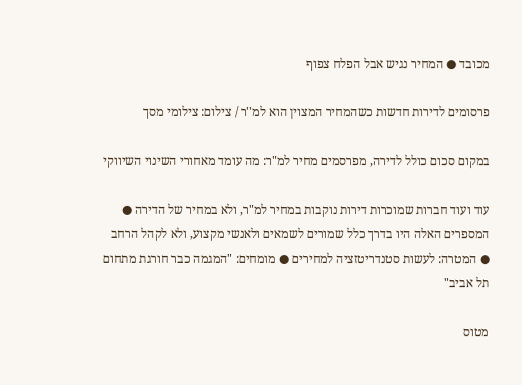מכובד ● המחיר נגיש אבל הפלח צפוף

פרסומים לדירות חדשות כשהמחיר המצוין הוא למ''ר / צילום: צילומי מסך

במקום סכום כולל לדירה, מפרסמים מחיר למ"ר: מה עומד מאחורי השינוי השיווקי

עוד ועוד חברות שמוכרות דירות נוקבות במחיר למ"ר, ולא במחיר של הדירה ● המספרים האלה היו בדרך כלל שמורים לשמאים ולאנשי מקצוע, ולא לקהל הרחב ● המטרה: לעשות סטנדריטזציה למחירים ● מומחים: "המגמה כבר חורגת מתחום תל אביב"

מטוס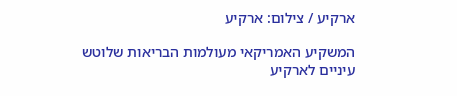ארקיע / צילום: ארקיע

המשקיע האמריקאי מעולמות הבריאות שלוטש עיניים לארקיע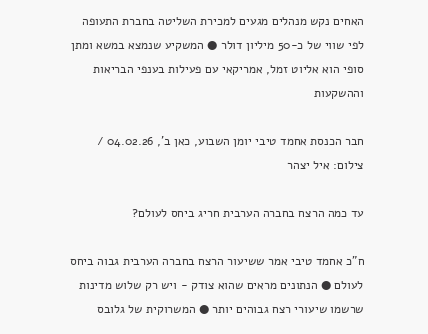האחים נקש מנהלים מגעים למכירת השליטה בחברת התעופה לפי שווי של כ-50 מיליון דולר ● המשקיע שנמצא במשא ומתן סופי הוא אליוט זמל, אמריקאי עם פעילות בענפי הבריאות וההשקעות

חבר הכנסת אחמד טיבי יומן השבוע, כאן ב', 04.02.26 / צילום: איל יצהר

עד כמה הרצח בחברה הערבית חריג ביחס לעולם?

ח"כ אחמד טיבי אמר ששיעור הרצח בחברה הערבית גבוה ביחס לעולם ● הנתונים מראים שהוא צודק - ויש רק שלוש מדינות שרשמו שיעורי רצח גבוהים יותר ● המשרוקית של גלובס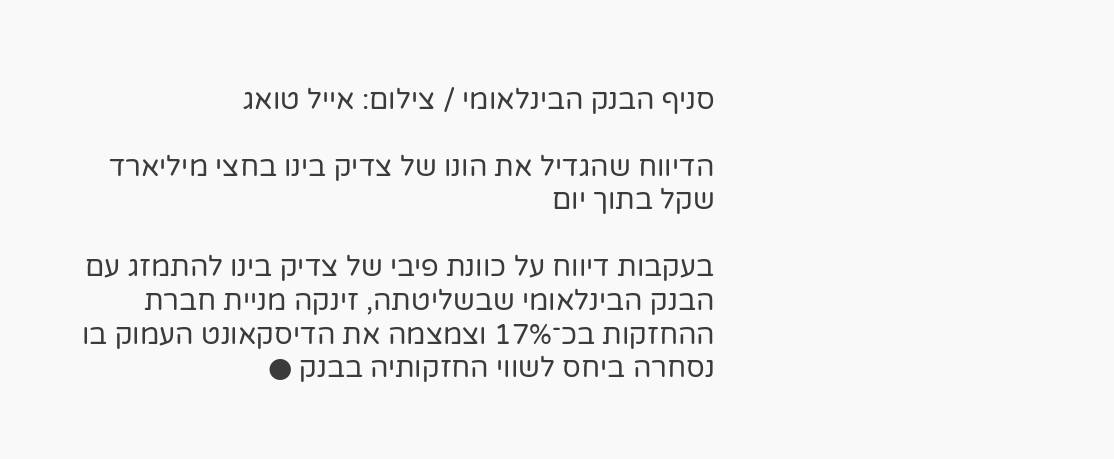סניף הבנק הבינלאומי / צילום: אייל טואג

הדיווח שהגדיל את הונו של צדיק בינו בחצי מיליארד שקל בתוך יום

בעקבות דיווח על כוונת פיבי של צדיק בינו להתמזג עם הבנק הבינלאומי שבשליטתה, זינקה מניית חברת ההחזקות בכ־17% וצמצמה את הדיסקאונט העמוק בו נסחרה ביחס לשווי החזקותיה בבנק ●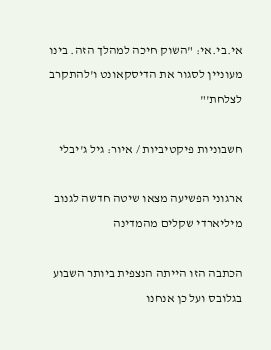אי.בי.אי: "השוק חיכה למהלך הזה. בינו מעוניין לסגור את הדיסקאונט ו'להתקרב לצלחת'"

חשבוניות פיקטיביות / איור: גיל ג'יבלי

ארגוני הפשיעה מצאו שיטה חדשה לגנוב מיליארדי שקלים מהמדינה

הכתבה הזו הייתה הנצפית ביותר השבוע בגלובס ועל כן אנחנו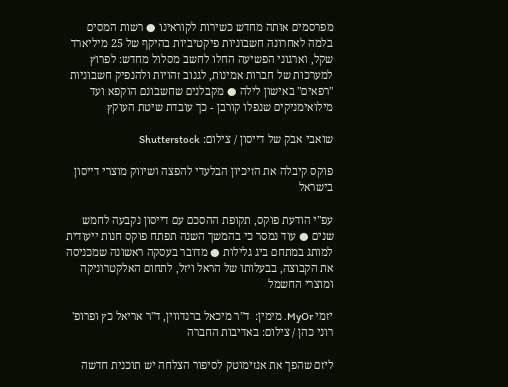מפרסמים אותה מחדש כשירות לקוראינו ● רשות המסים בלמה לאחרונה חשבוניות פיקטיביות בהיקף של 25 מיליארד שקל, וארגוני הפשיעה החלו לחשב מסלול מחדש: לפרוץ למערכות של חברות אמינות, לגנוב זהויות ולהנפיק חשבוניות "רפאים" באישון לילה ● מקבלנים שחשבונם הוקפא ועד מילואימניקים שנפלו קורבן - כך עובדת שיטת העוקץ

שואבי אבק של דייסון / צילום: Shutterstock

פוקס קיבלה את הזיכיון הבלעדי להפצה ושיווק מוצרי דייסון בישראל

עפ"י הודעת פוקס, תקופת ההסכם עם דייסון נקבעה לחמש שנים ● עוד נמסר כי בהמשך השנה תפתח פוקס חנות ייעודית למותג במתחם ביג גלילות ● מדובר בעסקה ראשונה שמכניסה את הקבוצה, בבעלותו של הראל ויזל, לתחום האלקטרוניקה ומוצרי החשמל

יזמי MyOr. מימין:  ד''ר מיכאל ברנדווין, ד''ר אריאל כץ ופרופ' רוני כהן / צילום: באדיבות החברה

ליזם שהפך את אנזימוטק לסיפור הצלחה יש תוכנית חדשה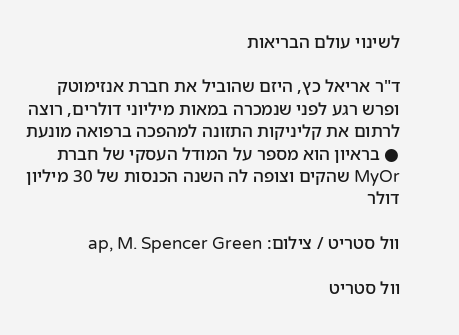לשינוי עולם הבריאות

ד"ר אריאל כץ, היזם שהוביל את חברת אנזימוטק ופרש רגע לפני שנמכרה במאות מיליוני דולרים, רוצה לרתום את קליניקות התזונה למהפכה ברפואה מונעת ● בראיון הוא מספר על המודל העסקי של חברת MyOr שהקים וצופה לה השנה הכנסות של 30 מיליון דולר

וול סטריט / צילום: ap, M. Spencer Green

וול סטריט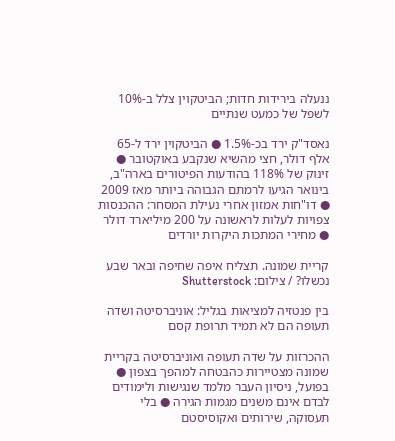ננעלה בירידות חדות; הביטקוין צלל ב-10% לשפל של כמעט שנתיים

נאסד"ק ירד בכ-1.5% ● הביטקוין ירד ל-65 אלף דולר, חצי מהשיא שנקבע באוקטובר ● זינוק של 118% בהודעות הפיטורים בארה"ב, בינואר הגיעו לרמתם הגבוהה ביותר מאז 2009 ● דו"חות אמזון אחרי נעילת המסחר: ההכנסות צפויות לעלות לראשונה על 200 מיליארד דולר ● מחירי המתכות היקרות יורדים

קריית שמונה. תצליח איפה שחיפה ובאר שבע נכשלו? / צילום: Shutterstock

בין פנטזיה למציאות בגליל: אוניברסיטה ושדה תעופה הם לא תמיד תרופת קסם

ההכרזות על שדה תעופה ואוניברסיטה בקריית שמונה מצטיירות כהבטחה למהפך בצפון ● בפועל, ניסיון העבר מלמד שנגישות ולימודים לבדם אינם משנים מגמות הגירה ● בלי תעסוקה, שירותים ואקוסיסטם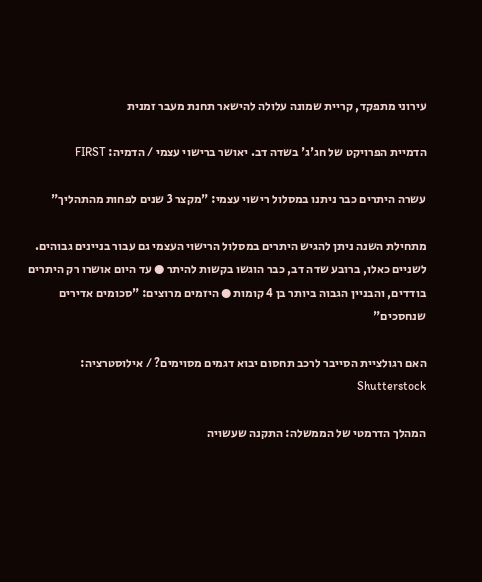עירוני מתפקד, קריית שמונה עלולה להישאר תחנת מעבר זמנית

הדמיית הפרויקט של חג'ג' בשדה דב. יאושר ברישוי עצמי / הדמיה: FIRST

עשרה היתרים כבר ניתנו במסלול רישוי עצמי: "מקצר 3 שנים לפחות מהתהליך"

מתחילת השנה ניתן להגיש היתרים במסלול הרישוי העצמי גם עבור בניינים גבוהים. לשניים כאלו, ברובע שדה דב, כבר הוגשו בקשות להיתר ● עד היום אושרו רק היתרים בודדים, והבניין הגבוה ביותר בן 4 קומות ● היזמים מרוצים: "סכומים אדירים שנחסכים"

האם רגולציית הסייבר לרכב תחסום יבוא דגמים מסוימים? / אילוסטרציה: Shutterstock

המהלך הדרמטי של הממשלה: התקנה שעשויה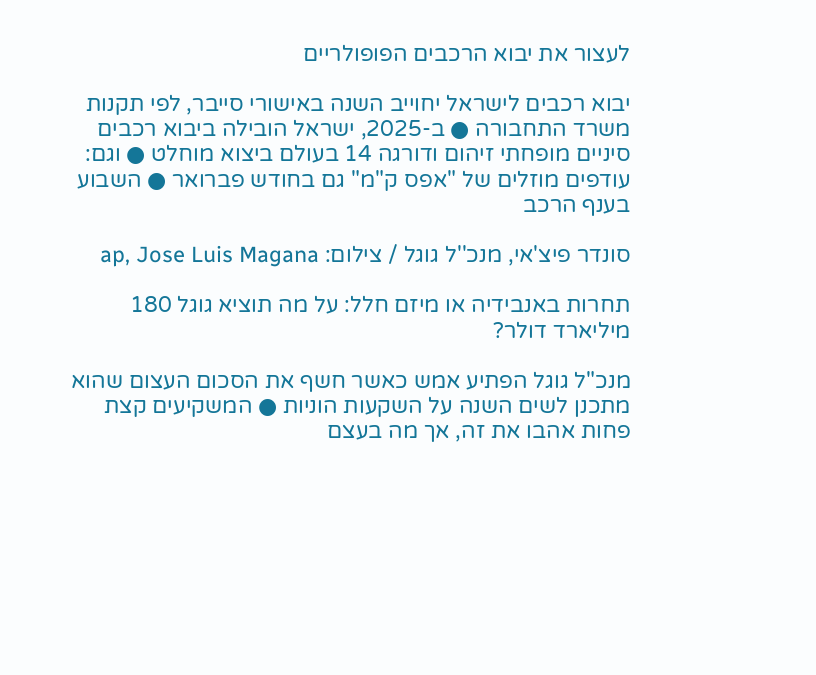לעצור את יבוא הרכבים הפופולריים

יבוא רכבים לישראל יחוייב השנה באישורי סייבר, לפי תקנות משרד התחבורה ● ב-2025, ישראל הובילה ביבוא רכבים סיניים מופחתי זיהום ודורגה 14 בעולם ביצוא מוחלט ● וגם: עודפים מוזלים של "אפס ק"מ" גם בחודש פברואר ● השבוע בענף הרכב

סונדר פיצ'אי, מנכ''ל גוגל / צילום: ap, Jose Luis Magana

תחרות באנבידיה או מיזם חלל: על מה תוציא גוגל 180 מיליארד דולר?

מנכ"ל גוגל הפתיע אמש כאשר חשף את הסכום העצום שהוא מתכנן לשים השנה על השקעות הוניות ● המשקיעים קצת פחות אהבו את זה, אך מה בעצם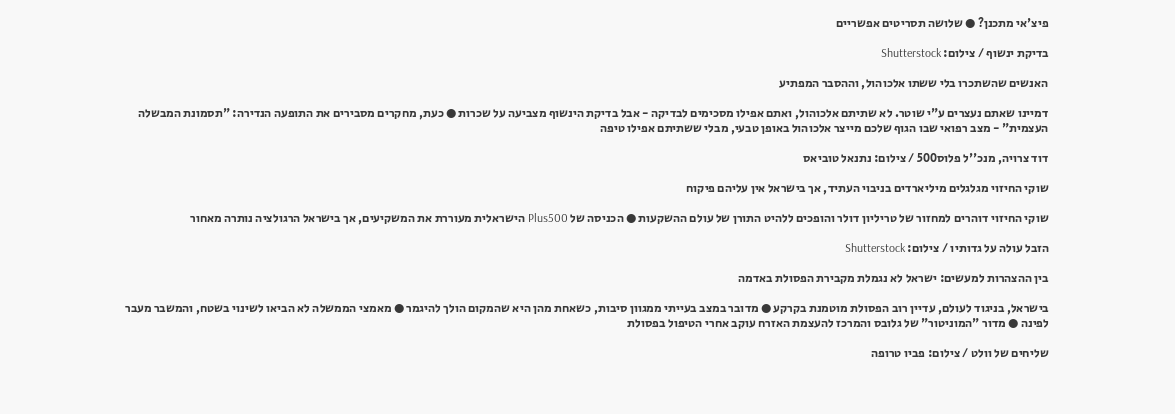פיצ'אי מתכנן? ● שלושה תסריטים אפשריים

בדיקת ינשוף / צילום: Shutterstock

האנשים שהשתכרו בלי ששתו אלכוהול, וההסבר המפתיע

דמיינו שאתם נעצרים ע"י שוטר. לא שתיתם אלכוהול, ואתם אפילו מסכימים לבדיקה - אבל בדיקת הינשוף מצביעה על שכרות ● כעת, מחקרים מסבירים את התופעה הנדירה: "תסמונת המבשלה העצמית" - מצב רפואי שבו הגוף שלכם מייצר אלכוהול באופן טבעי, מבלי ששתיתם אפילו טיפה

דוד צרויה, מנכ''ל פלוס500 / צילום: נתנאל טוביאס

שוקי החיזוי מגלגלים מיליארדים בניבוי העתיד, אך בישראל אין עליהם פיקוח

שוקי החיזוי דוהרים למחזור של טריליון דולר והופכים ללהיט התורן של עולם ההשקעות ● הכניסה של Plus500 הישראלית מעוררת את המשקיעים, אך בישראל הרגולציה נותרה מאחור

הזבל עולה על גדותיו / צילום: Shutterstock

בין ההצהרות למעשים: ישראל לא נגמלת מקבירת הפסולת באדמה

בישראל, בניגוד לעולם, עדיין רוב הפסולת מוטמנת בקרקע ● מדובר במצב בעייתי ממגוון סיבות, כשאחת מהן היא שהמקום הולך להיגמר ● מאמצי הממשלה לא הביאו לשינוי בשטח, והמשבר מעבר לפינה ● מדור "המוניטור" של גלובס והמרכז להעצמת האזרח עוקב אחרי הטיפול בפסולת

שליחים של וולט / צילום: פביו טרופה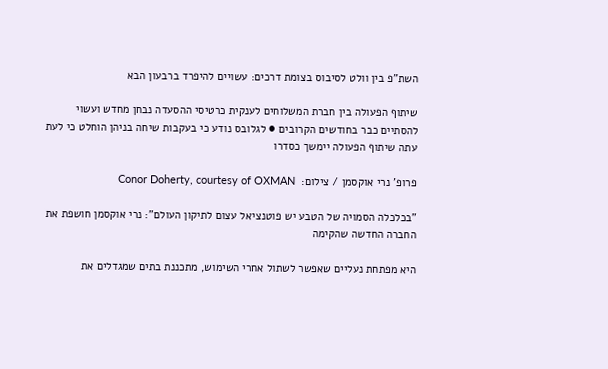השת"פ בין וולט לסיבוס בצומת דרכים: עשויים להיפרד ברבעון הבא

שיתוף הפעולה בין חברת המשלוחים לענקית כרטיסי ההסעדה נבחן מחדש ועשוי להסתיים כבר בחודשים הקרובים ● לגלובס נודע כי בעקבות שיחה בניהן הוחלט כי לעת עתה שיתוף הפעולה יימשך כסדרו

פרופ' נרי אוקסמן / צילום:  Conor Doherty, courtesy of OXMAN

"בכלכלה הסמויה של הטבע יש פוטנציאל עצום לתיקון העולם": נרי אוקסמן חושפת את החברה החדשה שהקימה

היא מפתחת נעליים שאפשר לשתול אחרי השימוש, מתכננת בתים שמגדלים את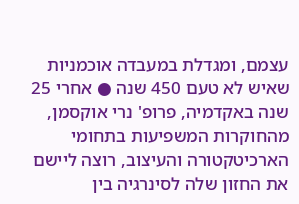עצמם, ומגדלת במעבדה אוכמניות שאיש לא טעם 450 שנה ● אחרי 25 שנה באקדמיה, פרופ' נרי אוקסמן, מהחוקרות המשפיעות בתחומי הארכיטקטורה והעיצוב, רוצה ליישם את החזון שלה לסינרגיה בין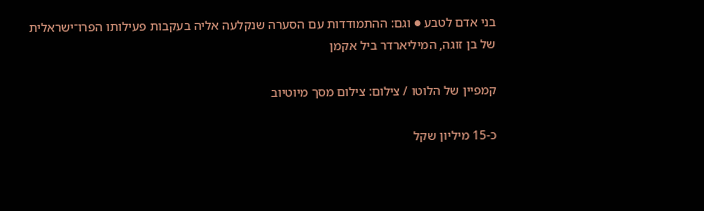בני אדם לטבע ● וגם: ההתמודדות עם הסערה שנקלעה אליה בעקבות פעילותו הפרו־ישראלית של בן זוגה, המיליארדר ביל אקמן

קמפיין של הלוטו / צילום: צילום מסך מיוטיוב

כ-15 מיליון שקל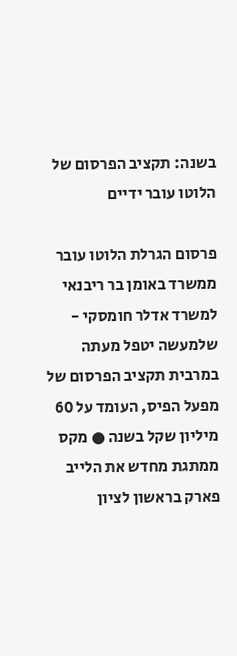בשנה: תקציב הפרסום של הלוטו עובר ידיים

פרסום הגרלת הלוטו עובר ממשרד באומן בר ריבנאי למשרד אדלר חומסקי - שלמעשה יטפל מעתה במרבית תקציב הפרסום של מפעל הפיס, העומד על 60 מיליון שקל בשנה ● מקס ממתגת מחדש את הלייב פארק בראשון לציון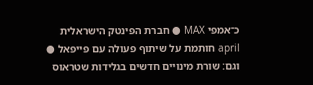כ־אמפי MAX ● חברת הפינטק הישראלית april חותמת על שיתוף פעולה עם פייפאל ● וגם: שורת מינויים חדשים בגלידות שטראוס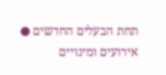תחת הבעלים החדשים ● אירועים ומינויים